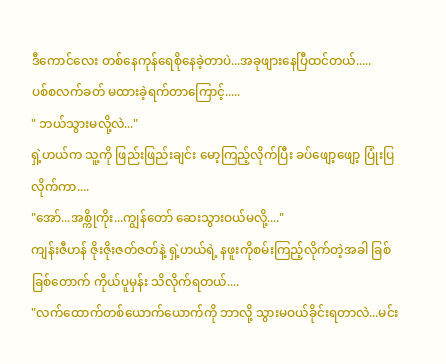ဒီကောင်လေး တစ်နေကုန်ရေစိုနေခဲ့တာပဲ...အခုဖျားနေပြီထင်တယ်.....
ပစ်စလက်ခတ် မထားခဲ့ရက်တာကြောင့်.....
" ဘယ်သွားမလို့လဲ..."
ရှဲ့ဟယ်က သူ့ကို ဖြည်းဖြည်းချင်း မော့ကြည့်လိုက်ပြီး ခပ်ဖျော့ဖျော့ ပြုံးပြလိုက်ကာ....
"အော်...အစ္ကိုကိုး...ကျွန်တော် ဆေးသွားဝယ်မလို့...."
ကျန်းဇီဟန် ဇိုးဇိုးဇတ်ဇတ်နဲ့ ရှဲ့ဟယ်ရဲ့ နဖူးကိုစမ်းကြည့်လိုက်တဲ့အခါ ခြစ်ခြစ်တောက် ကိုယ်ပူမှန်း သိလိုက်ရတယ်....
"လက်ထောက်တစ်ယောက်ယောက်ကို ဘာလို့ သွားမဝယ်ခိုင်းရတာလဲ...မင်း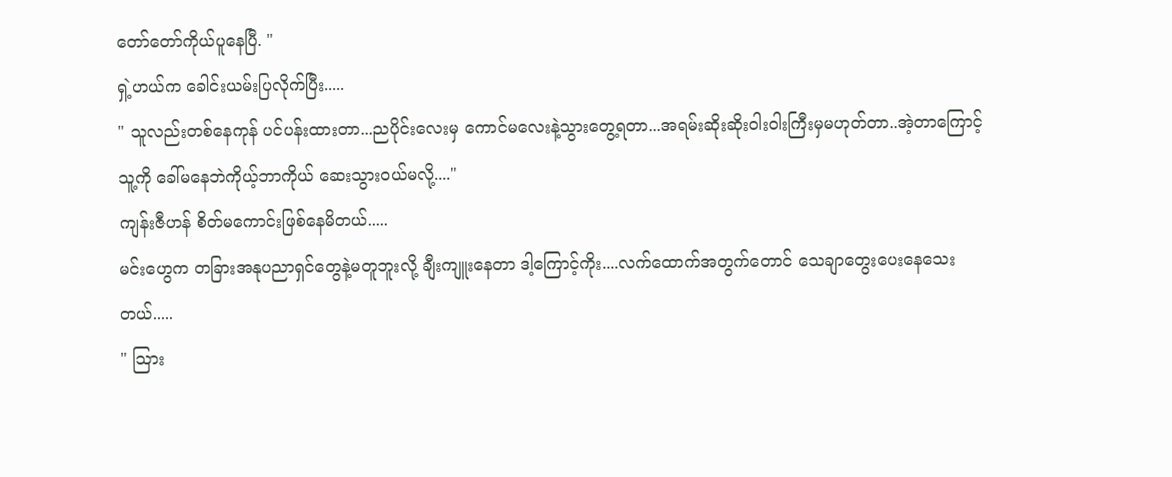တော်တော်ကိုယ်ပူနေပြီ. "
ရှဲ့ဟယ်က ခေါင်းယမ်းပြလိုက်ပြီး.....
" သူလည်းတစ်နေကုန် ပင်ပန်းထားတာ...ညပိုင်းလေးမှ ကောင်မလေးနဲ့သွားတွေ့ရတာ...အရမ်းဆိုးဆိုးဝါးဝါးကြီးမှမဟုတ်တာ..အဲ့တာကြောင့်သူ့ကို ခေါ်မနေဘဲကိုယ့်ဘာကိုယ် ဆေးသွားဝယ်မလို့...."
ကျန်းဇီဟန် စိတ်မကောင်းဖြစ်နေမိတယ်.....
မင်းဟွေက တခြားအနုပညာရှင်တွေနဲ့မတူဘူးလို့ ချီးကျူးနေတာ ဒါ့ကြောင့်ကိုး....လက်ထောက်အတွက်တောင် သေချာတွေးပေးနေသေးတယ်.....
" သြား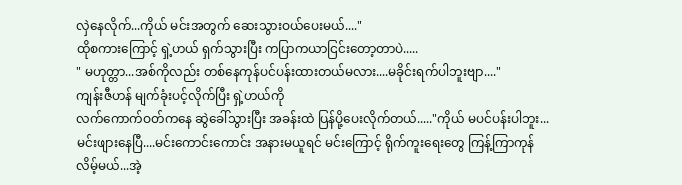လှဲနေလိုက်...ကိုယ် မင်းအတွက် ဆေးသွားဝယ်ပေးမယ်...."
ထိုစကားကြောင့် ရှဲ့ဟယ် ရှက်သွားပြီး ကပြာကယာငြင်းတော့တာပဲ.....
" မဟုတ္တာ...အစ်ကိုလည်း တစ်နေကုန်ပင်ပန်းထားတယ်မလား....မခိုင်းရက်ပါဘူးဗျာ...."
ကျန်းဇီဟန် မျက်ခုံးပင့်လိုက်ပြီး ရှဲ့ဟယ်ကို
လက်ကောက်ဝတ်ကနေ ဆွဲခေါ်သွားပြီး အခန်းထဲ ပြန်ပို့ပေးလိုက်တယ်....."ကိုယ် မပင်ပန်းပါဘူး...မင်းဖျားနေပြီ....မင်းကောင်းကောင်း အနားမယူရင် မင်းကြောင့် ရိုက်ကူးရေးတွေ ကြန့်ကြာကုန်လိမ့်မယ်...အဲ့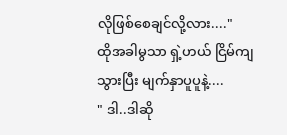လိုဖြစ်စေချင်လို့လား...."
ထိုအခါမွသာ ရှဲ့ဟယ် ငြိမ်ကျသွားပြီး မျက်နှာပူပူနဲ့....
" ဒါ..ဒါဆို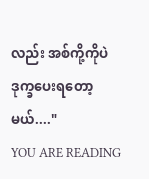လည်း အစ်ကို့ကိုပဲ ဒုက္ခပေးရတော့မယ်...."
YOU ARE READING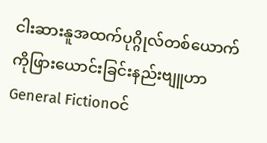ငါးဆားနူအထက်ပုဂ္ဂိုလ်တစ်ယောက်ကိုဖြားယောင်းခြင်းနည်းဗျူဟာ
General Fictionဝင်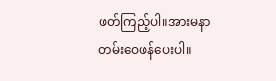ဖတ်ကြည့်ပါ။အားမနာတမ်းဝေဖန်ပေးပါ။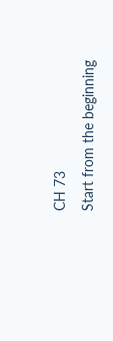CH 73
Start from the beginning